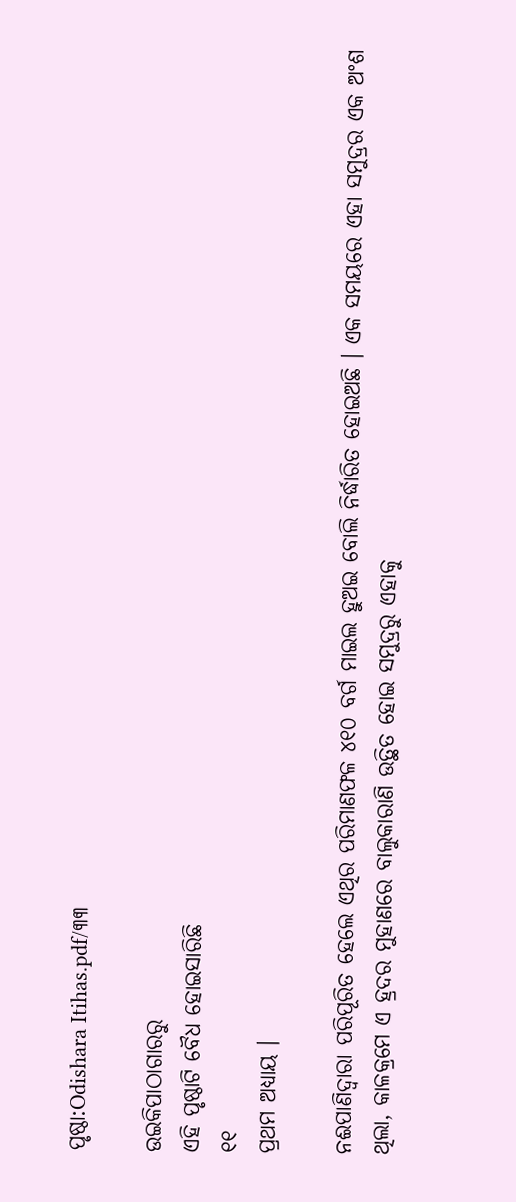ପୃଷ୍ଠା:Odishara Itihas.pdf/୩୩

ଉଇକିପାଠାଗାର‌ରୁ
ଏହି ପୃଷ୍ଠାଟି ବୈଧ ହୋଇସାରିଛି
୧୧
ପ୍ରଥମ ଅଧ୍ୟାୟ ।

ନଈପାଣିଦ୍ୱାରା ପରିପୂରିତ ହେଲେ ଏଥିର ପରିମାଣଫଳ ୪୧୦ ବର୍ଗ ମାଇଲ ହୁଅଇ ବୋଲି ନିର୍ଦ୍ଧାରିତ ହୋଇଅଛି । ଏକ ସମୟରେ ଏହା ସମୁଦ୍ରର ଏକ ଅଂଶ ଥିଲା, କାଳକ୍ରମେ ଏ ହ୍ରଦର ମୁହାଣରେ ବାଲୁକାରାଣି ଉତ୍ଥିତ ହୋଇ ସମୁଦ୍ରରୁ ଏହାକୁ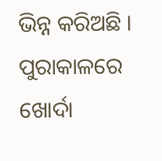ଭିନ୍ନ କରିଅଛି । ପୁରାକାଳରେ ଖୋର୍ଦା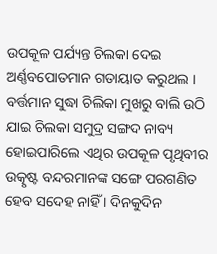ଉପକୂଳ ପର୍ଯ୍ୟନ୍ତ ଚିଲକା ଦେଇ ଅର୍ଣ୍ଣବପୋତମାନ ଗତାୟାତ କରୁଥଲ । ବର୍ତ୍ତମାନ ସୁଦ୍ଧା ଚିଲିକା ମୁଖରୁ ବାଲି ଉଠି ଯାଇ ଚିଲକା ସମୁଦ୍ର ସଙ୍ଗଦ ନାବ୍ୟ ହୋଇପାରିଲେ ଏଥିର ଉପକୂଳ ପୃଥିବୀର ଉତ୍କୃଷ୍ଟ ବନ୍ଦରମାନଙ୍କ ସଙ୍ଗେ ପରଗଣିତ ହେବ ସଦେହ ନାହିଁ । ଦିନ‌କୁଦିନ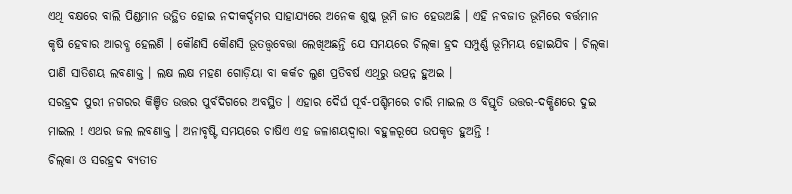ଏଥି ବକ୍ଷରେ ବାଲି ପିଣ୍ଡମାନ ଉତ୍ଥିତ ହୋଇ ନ‌ଦୀକର୍ଦ୍ଦମର ସାହାଯ୍ୟରେ ଅନେକ ଶୁଷ୍କ ଭୂମି ଜାତ ହେଉଅଛି । ଏହି ନବଜାତ ଭୂମିରେ ବର୍ତ୍ତମାନ କୃଷି ହେବାର ଆରବ୍ଧ ହେଲଣି । କୌଣସି କୌଣସି ଭୂତତ୍ତ୍ୱବେତ୍ତା ଲେଖିଅଛନ୍ତି ଯେ ସମୟରେ ଚିଲ୍‌କା ହ୍ରଦ ସମ୍ପୁର୍ଣ୍ଣ ଭୂମିମୟ ହୋଇଯିବ । ଚିଲ୍‌କା ପାଣି ସାତିଶୟ ଲବଣାକ୍ତ । ଲକ୍ଷ ଲକ୍ଷ ମହଣ ଗୋଡ଼ିୟା ବା କର୍କଚ ଲୁଣ ପ୍ରତିବର୍ଷ ଏଥିରୁ ଉତ୍ପନ୍ନ ହୁଅଇ ।
ସରହ୍ରଦ ପୁରୀ ନଗରର କିଞ୍ଚିତ ଉତ୍ତର ପୁର୍ବଦିଗରେ ଅବସ୍ଥିତ । ଏହାର ଦୈର୍ଘ ପୂର୍ବ-ପଶ୍ଚିମରେ ଚାରି ମାଇଲ ଓ ବିସ୍ତୃତି ଉତ୍ତର-ଦକ୍ଷିଣରେ ଦୁଇ ମାଇଲ ! ଏଥର ଜଲ ଲବଣାକ୍ତ । ଅନାବୃଷ୍ଟି ସମୟରେ ଚାଷିଏ ଏହ ଜଳାଶୟଦ୍ୱାରା ବ‌ହୁଳରୂପେ ଉପକୃତ ହୁଅନ୍ତି !
ଚିଲ୍‌କା ଓ ସରହ୍ରଦ ବ୍ୟତୀତ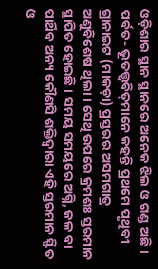ଓଡ଼ିଶାର ସ୍ଥାନ ସ୍ଥାନରେ ଅନେକ ଝିଲ ଓ ଗଣ୍ଡ ଅଛି ।
ପର୍ବତ- ଭୂତ‌ତ୍ତ୍ୱବିତ୍‌ମାନେ କ‌ହନ୍ତି ପ୍ରଥମେ ପୃଥିବୀ ଗ୍ରାନାଇଟ (ମାକଡ଼ା) ପ୍ରସ୍ତରର ଅସମଗାତ୍ର ଅଣୁବିଶେଷ ଥିଲା । ସେଥି ଉପରେ କ୍ରମଶଃ ସ୍ତରମାନ ସ୍ଥାପିତ ହୋଇଛି । ସମୟ ସମୟରେ ଅଗ୍ନି, ଜଳ ବା ପାର୍ଥିବ ଅନ୍ୟ କୌଣସି ଶକ୍ତିଦ୍ୱାରା ଏହି ସ୍ତରମାନ ସ୍ଫିତ ଓ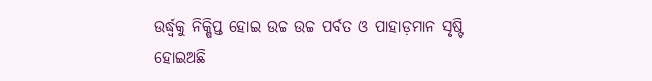ଉର୍ଦ୍ଧ୍ୱକୁ ନିକ୍ଷିପ୍ତ ହୋଇ ଉଚ୍ଚ ଉଚ୍ଚ ପର୍ବତ ଓ ପାହାଡ଼ମାନ ସୃଷ୍ଟି ହୋଇଅଛି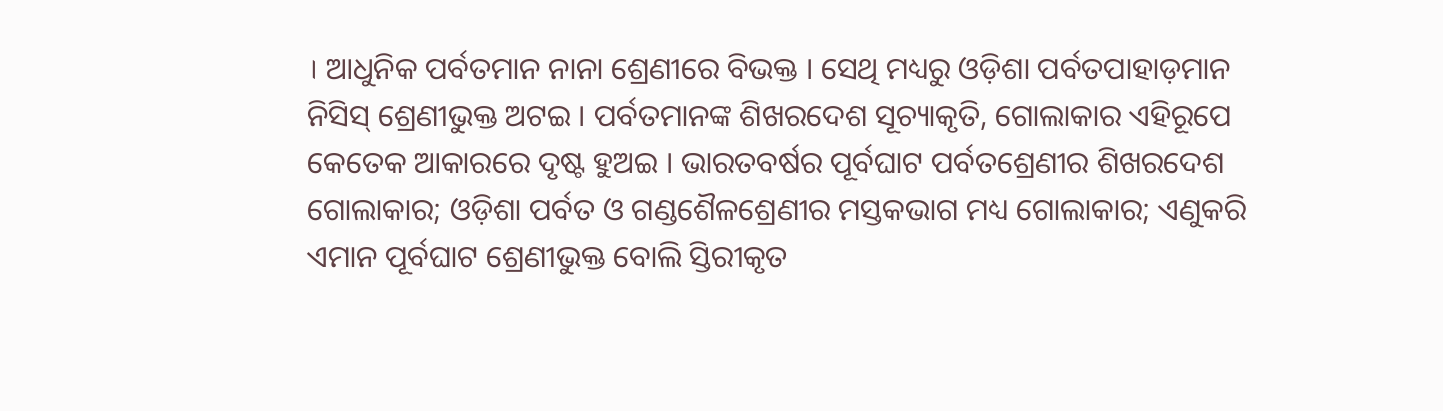। ଆଧୁନିକ ପର୍ବତମାନ ନାନା ଶ୍ରେଣୀରେ ବିଭକ୍ତ । ସେଥି ମଧ୍ୟରୁ ଓଡ଼ିଶା ପର୍ବତପାହାଡ଼ମାନ ନିସିସ୍ ଶ୍ରେଣୀଭୁକ୍ତ ଅଟଇ । ପର୍ବତମାନଙ୍କ ଶିଖରଦେଶ ସୂଚ୍ୟାକୃତି, ଗୋଲାକାର ଏହିରୂପେ କେତେକ ଆକାରରେ ଦୃଷ୍ଟ ହୁଅଇ । ଭାରତବର୍ଷର ପୂର୍ବଘାଟ ପର୍ବତଶ୍ରେଣୀର ଶିଖରଦେଶ ଗୋଲାକାର; ଓଡ଼ିଶା ପର୍ବତ ଓ ଗଣ୍ଡଶୈଳଶ୍ରେଣୀର ମସ୍ତକଭାଗ ମଧ୍ୟ ଗୋଲାକାର; ଏଣୁକରି ଏମାନ ପୂର୍ବଘାଟ ଶ୍ରେଣୀଭୁକ୍ତ ବୋଲି ସ୍ତିରୀକୃତ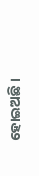ହୋଇଅଛି ।